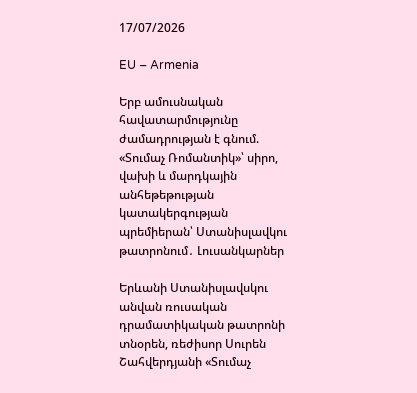17/07/2026

EU – Armenia

Երբ ամուսնական հավատարմությունը ժամադրության է գնում. «Տումաչ Ռոմանտիկ»՝ սիրո, վախի և մարդկային անհեթեթության կատակերգության պրեմիերան՝ Ստանիսլավկու թատրոնում․ Լուսանկարներ

Երևանի Ստանիսլավսկու անվան ռուսական դրամատիկական թատրոնի տնօրեն, ռեժիսոր Սուրեն Շահվերդյանի «Տումաչ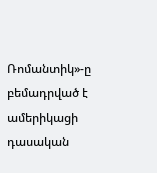Ռոմանտիկ»-ը բեմադրված է ամերիկացի դասական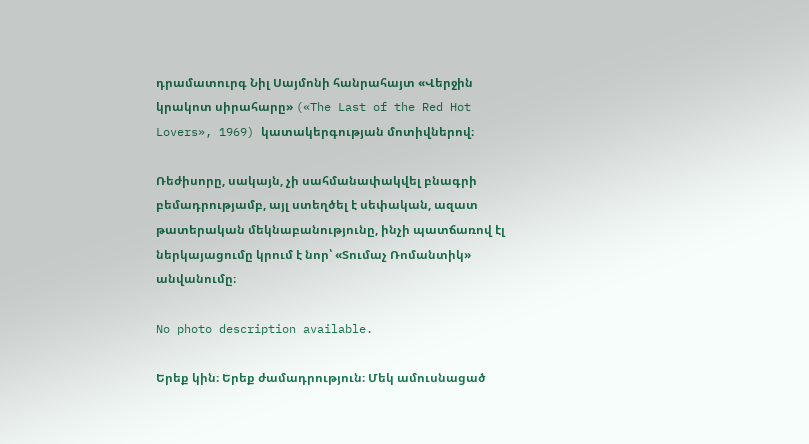դրամատուրգ Նիլ Սայմոնի հանրահայտ «Վերջին կրակոտ սիրահարը» («The Last of the Red Hot Lovers», 1969) կատակերգության մոտիվներով։

Ռեժիսորը, սակայն, չի սահմանափակվել բնագրի բեմադրությամբ, այլ ստեղծել է սեփական, ազատ թատերական մեկնաբանությունը, ինչի պատճառով էլ ներկայացումը կրում է նոր՝ «Տումաչ Ռոմանտիկ» անվանումը։

No photo description available.

Երեք կին։ Երեք ժամադրություն։ Մեկ ամուսնացած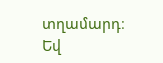տղամարդ։ Եվ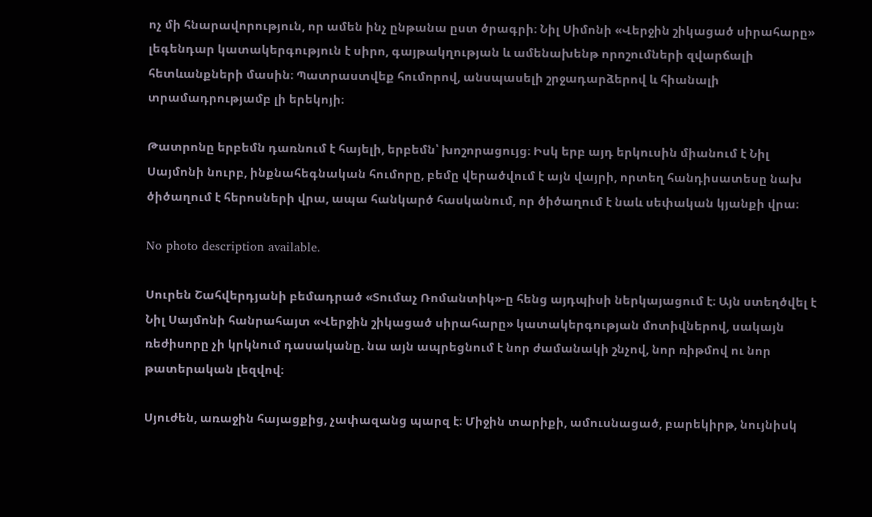ոչ մի հնարավորություն, որ ամեն ինչ ընթանա ըստ ծրագրի։ Նիլ Սիմոնի «Վերջին շիկացած սիրահարը» լեգենդար կատակերգություն է սիրո, գայթակղության և ամենախենթ որոշումների զվարճալի հետևանքների մասին։ Պատրաստվեք հումորով, անսպասելի շրջադարձերով և հիանալի տրամադրությամբ լի երեկոյի։

Թատրոնը երբեմն դառնում է հայելի, երբեմն՝ խոշորացույց։ Իսկ երբ այդ երկուսին միանում է Նիլ Սայմոնի նուրբ, ինքնահեգնական հումորը, բեմը վերածվում է այն վայրի, որտեղ հանդիսատեսը նախ ծիծաղում է հերոսների վրա, ապա հանկարծ հասկանում, որ ծիծաղում է նաև սեփական կյանքի վրա։

No photo description available.

Սուրեն Շահվերդյանի բեմադրած «Տումաչ Ռոմանտիկ»-ը հենց այդպիսի ներկայացում է։ Այն ստեղծվել է Նիլ Սայմոնի հանրահայտ «Վերջին շիկացած սիրահարը» կատակերգության մոտիվներով, սակայն ռեժիսորը չի կրկնում դասականը. նա այն ապրեցնում է նոր ժամանակի շնչով, նոր ռիթմով ու նոր թատերական լեզվով։

Սյուժեն, առաջին հայացքից, չափազանց պարզ է։ Միջին տարիքի, ամուսնացած, բարեկիրթ, նույնիսկ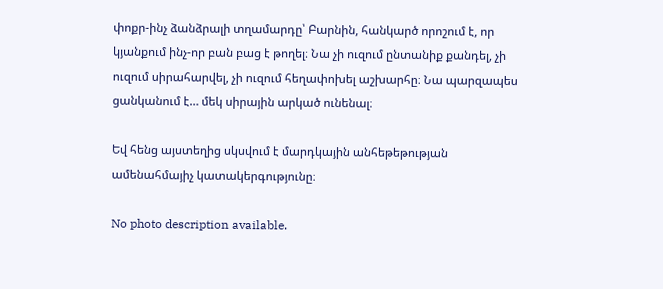փոքր-ինչ ձանձրալի տղամարդը՝ Բարնին, հանկարծ որոշում է, որ կյանքում ինչ-որ բան բաց է թողել։ Նա չի ուզում ընտանիք քանդել, չի ուզում սիրահարվել, չի ուզում հեղափոխել աշխարհը։ Նա պարզապես ցանկանում է… մեկ սիրային արկած ունենալ։

Եվ հենց այստեղից սկսվում է մարդկային անհեթեթության ամենահմայիչ կատակերգությունը։

No photo description available.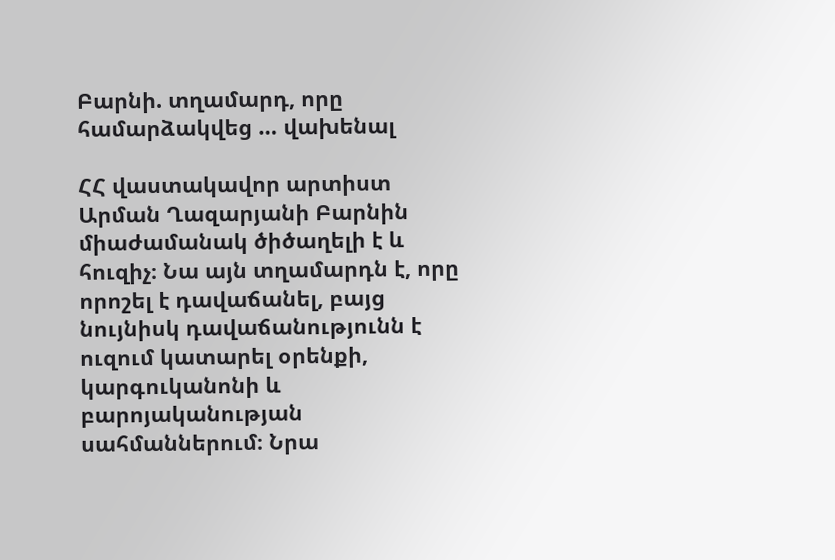Բարնի. տղամարդ, որը համարձակվեց … վախենալ

ՀՀ վաստակավոր արտիստ Արման Ղազարյանի Բարնին միաժամանակ ծիծաղելի է և հուզիչ։ Նա այն տղամարդն է, որը որոշել է դավաճանել, բայց նույնիսկ դավաճանությունն է ուզում կատարել օրենքի, կարգուկանոնի և բարոյականության սահմաններում։ Նրա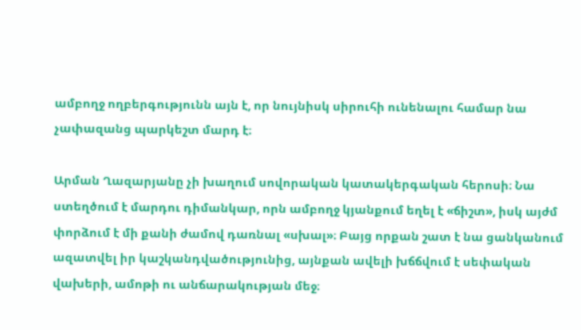ամբողջ ողբերգությունն այն է, որ նույնիսկ սիրուհի ունենալու համար նա չափազանց պարկեշտ մարդ է։

Արման Ղազարյանը չի խաղում սովորական կատակերգական հերոսի։ Նա ստեղծում է մարդու դիմանկար, որն ամբողջ կյանքում եղել է «ճիշտ», իսկ այժմ փորձում է մի քանի ժամով դառնալ «սխալ»։ Բայց որքան շատ է նա ցանկանում ազատվել իր կաշկանդվածությունից, այնքան ավելի խճճվում է սեփական վախերի, ամոթի ու անճարակության մեջ։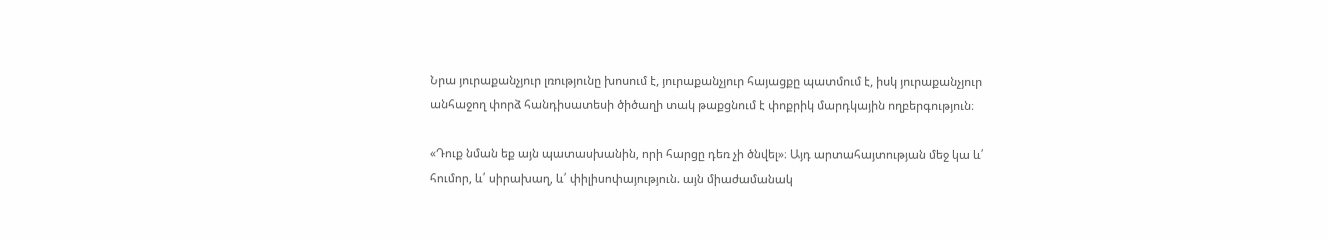Նրա յուրաքանչյուր լռությունը խոսում է, յուրաքանչյուր հայացքը պատմում է, իսկ յուրաքանչյուր անհաջող փորձ հանդիսատեսի ծիծաղի տակ թաքցնում է փոքրիկ մարդկային ողբերգություն։

«Դուք նման եք այն պատասխանին, որի հարցը դեռ չի ծնվել»։ Այդ արտահայտության մեջ կա և՛ հումոր, և՛ սիրախաղ, և՛ փիլիսոփայություն. այն միաժամանակ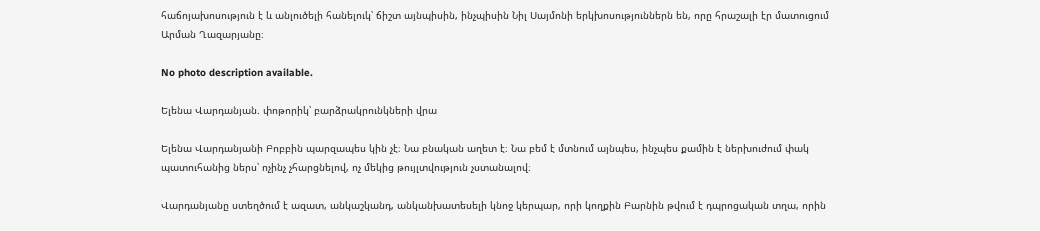հաճոյախոսություն է և անլուծելի հանելուկ՝ ճիշտ այնպիսին, ինչպիսին Նիլ Սայմոնի երկխոսություններն են, որը հրաշալի էր մատուցում Արման Ղազարյանը։

No photo description available.

Ելենա Վարդանյան. փոթորիկ՝ բարձրակրունկների վրա

Ելենա Վարդանյանի Բոբբին պարզապես կին չէ։ Նա բնական աղետ է։ Նա բեմ է մտնում այնպես, ինչպես քամին է ներխուժում փակ պատուհանից ներս՝ ոչինչ չհարցնելով, ոչ մեկից թույլտվություն չստանալով։

Վարդանյանը ստեղծում է ազատ, անկաշկանդ, անկանխատեսելի կնոջ կերպար, որի կողքին Բարնին թվում է դպրոցական տղա, որին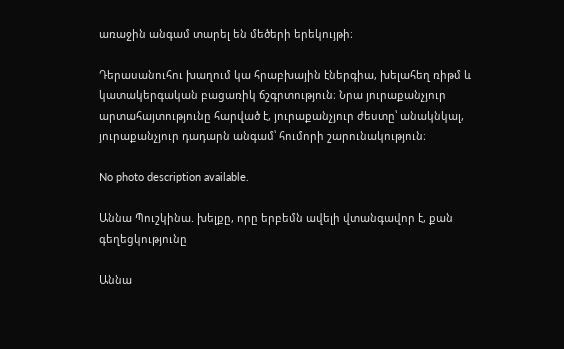առաջին անգամ տարել են մեծերի երեկույթի։

Դերասանուհու խաղում կա հրաբխային էներգիա, խելահեղ ռիթմ և կատակերգական բացառիկ ճշգրտություն։ Նրա յուրաքանչյուր արտահայտությունը հարված է, յուրաքանչյուր ժեստը՝ անակնկալ, յուրաքանչյուր դադարն անգամ՝ հումորի շարունակություն։

No photo description available.

Աննա Պուշկինա. խելքը, որը երբեմն ավելի վտանգավոր է, քան գեղեցկությունը

Աննա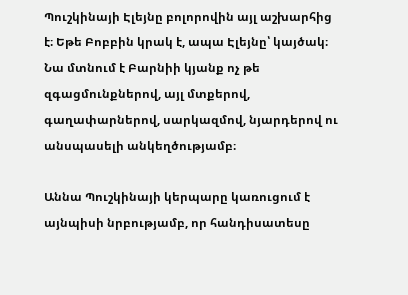Պուշկինայի Էլեյնը բոլորովին այլ աշխարհից է։ Եթե Բոբբին կրակ է, ապա Էլեյնը՝ կայծակ։ Նա մտնում է Բարնիի կյանք ոչ թե զգացմունքներով, այլ մտքերով, գաղափարներով, սարկազմով, նյարդերով ու անսպասելի անկեղծությամբ։

Աննա Պուշկինայի կերպարը կառուցում է այնպիսի նրբությամբ, որ հանդիսատեսը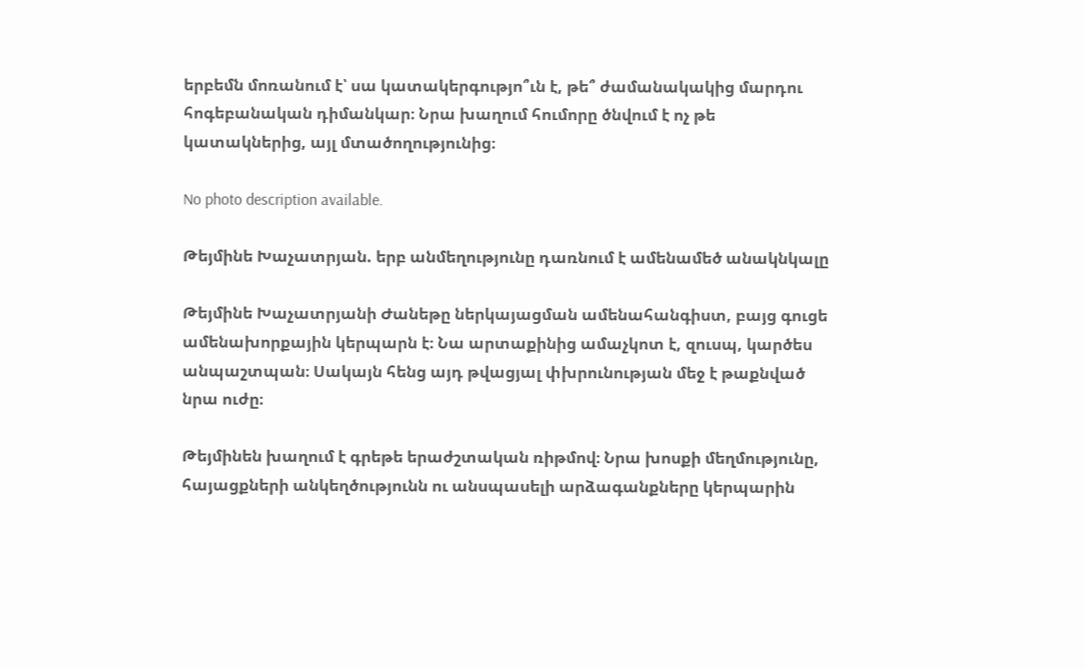երբեմն մոռանում է՝ սա կատակերգությո՞ւն է, թե՞ ժամանակակից մարդու հոգեբանական դիմանկար։ Նրա խաղում հումորը ծնվում է ոչ թե կատակներից, այլ մտածողությունից։

No photo description available.

Թեյմինե Խաչատրյան. երբ անմեղությունը դառնում է ամենամեծ անակնկալը

Թեյմինե Խաչատրյանի Ժանեթը ներկայացման ամենահանգիստ, բայց գուցե ամենախորքային կերպարն է։ Նա արտաքինից ամաչկոտ է, զուսպ, կարծես անպաշտպան։ Սակայն հենց այդ թվացյալ փխրունության մեջ է թաքնված նրա ուժը։

Թեյմինեն խաղում է գրեթե երաժշտական ռիթմով։ Նրա խոսքի մեղմությունը, հայացքների անկեղծությունն ու անսպասելի արձագանքները կերպարին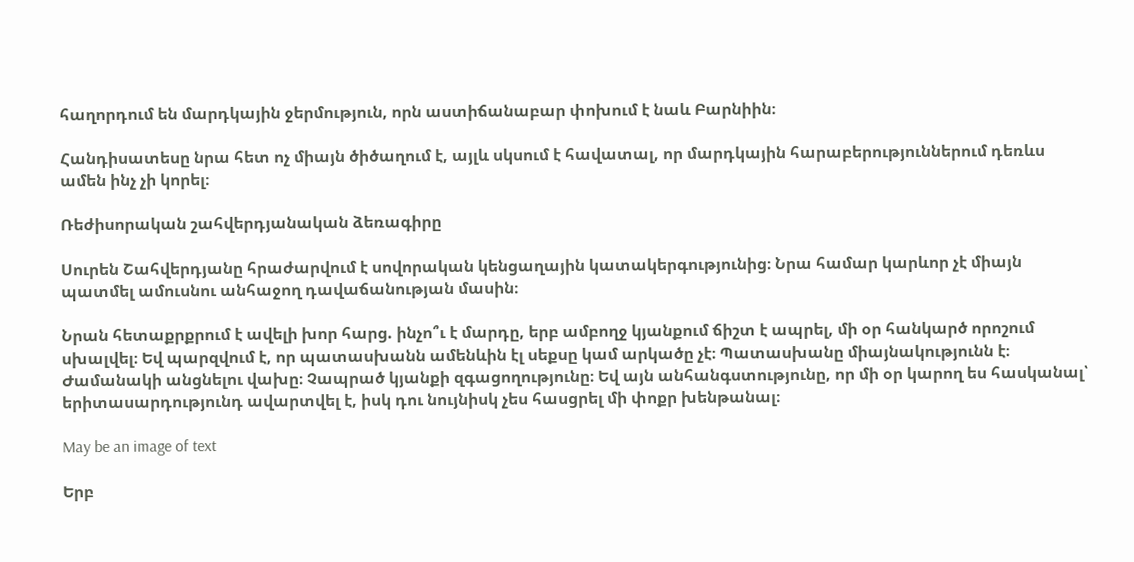հաղորդում են մարդկային ջերմություն, որն աստիճանաբար փոխում է նաև Բարնիին։

Հանդիսատեսը նրա հետ ոչ միայն ծիծաղում է, այլև սկսում է հավատալ, որ մարդկային հարաբերություններում դեռևս ամեն ինչ չի կորել։

Ռեժիսորական շահվերդյանական ձեռագիրը

Սուրեն Շահվերդյանը հրաժարվում է սովորական կենցաղային կատակերգությունից։ Նրա համար կարևոր չէ միայն պատմել ամուսնու անհաջող դավաճանության մասին։

Նրան հետաքրքրում է ավելի խոր հարց. ինչո՞ւ է մարդը, երբ ամբողջ կյանքում ճիշտ է ապրել, մի օր հանկարծ որոշում սխալվել։ Եվ պարզվում է, որ պատասխանն ամենևին էլ սեքսը կամ արկածը չէ։ Պատասխանը միայնակությունն է։ Ժամանակի անցնելու վախը։ Չապրած կյանքի զգացողությունը։ Եվ այն անհանգստությունը, որ մի օր կարող ես հասկանալ՝ երիտասարդությունդ ավարտվել է, իսկ դու նույնիսկ չես հասցրել մի փոքր խենթանալ։

May be an image of text

Երբ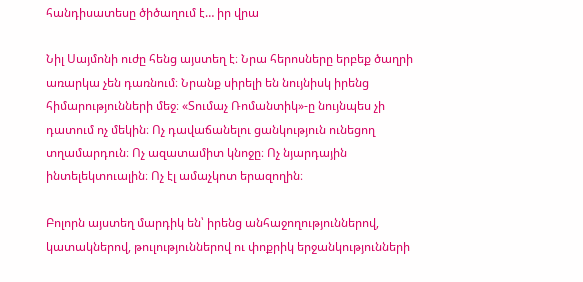հանդիսատեսը ծիծաղում է… իր վրա

Նիլ Սայմոնի ուժը հենց այստեղ է։ Նրա հերոսները երբեք ծաղրի առարկա չեն դառնում։ Նրանք սիրելի են նույնիսկ իրենց հիմարությունների մեջ։ «Տումաչ Ռոմանտիկ»-ը նույնպես չի դատում ոչ մեկին։ Ոչ դավաճանելու ցանկություն ունեցող տղամարդուն։ Ոչ ազատամիտ կնոջը։ Ոչ նյարդային ինտելեկտուալին։ Ոչ էլ ամաչկոտ երազողին։

Բոլորն այստեղ մարդիկ են՝ իրենց անհաջողություններով, կատակներով, թուլություններով ու փոքրիկ երջանկությունների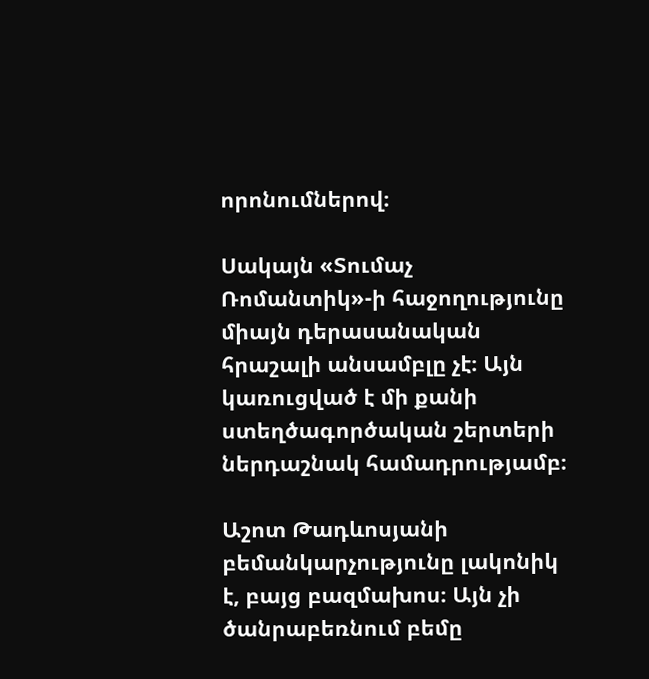որոնումներով։

Սակայն «Տումաչ Ռոմանտիկ»-ի հաջողությունը միայն դերասանական հրաշալի անսամբլը չէ։ Այն կառուցված է մի քանի ստեղծագործական շերտերի ներդաշնակ համադրությամբ։

Աշոտ Թադևոսյանի բեմանկարչությունը լակոնիկ է, բայց բազմախոս։ Այն չի ծանրաբեռնում բեմը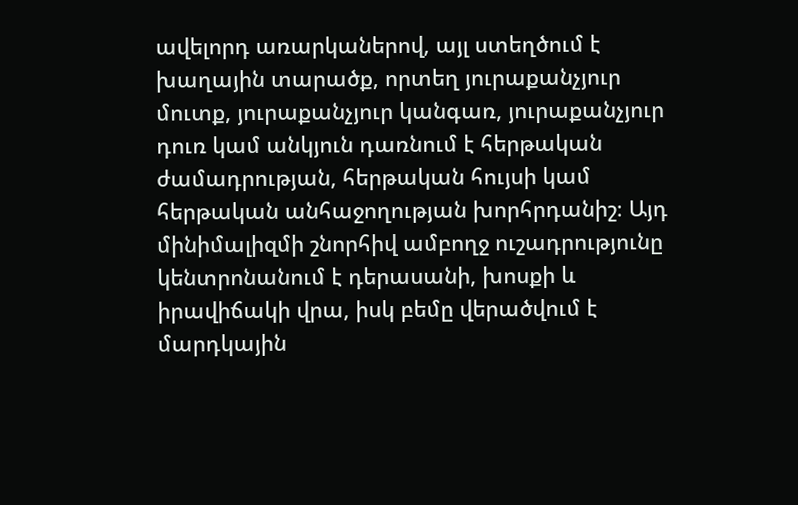ավելորդ առարկաներով, այլ ստեղծում է խաղային տարածք, որտեղ յուրաքանչյուր մուտք, յուրաքանչյուր կանգառ, յուրաքանչյուր դուռ կամ անկյուն դառնում է հերթական ժամադրության, հերթական հույսի կամ հերթական անհաջողության խորհրդանիշ։ Այդ մինիմալիզմի շնորհիվ ամբողջ ուշադրությունը կենտրոնանում է դերասանի, խոսքի և իրավիճակի վրա, իսկ բեմը վերածվում է մարդկային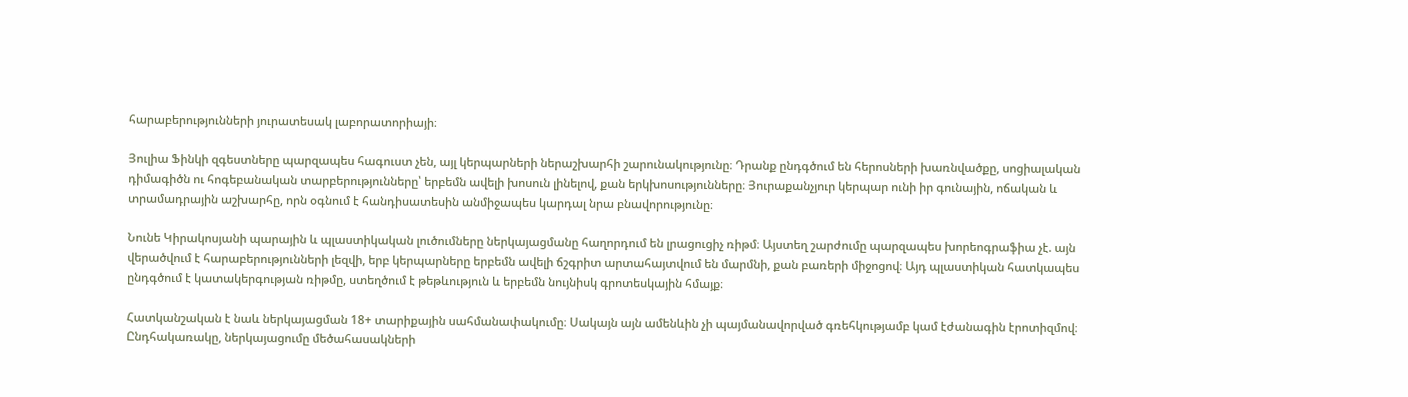հարաբերությունների յուրատեսակ լաբորատորիայի։

Յուլիա Ֆինկի զգեստները պարզապես հագուստ չեն, այլ կերպարների ներաշխարհի շարունակությունը։ Դրանք ընդգծում են հերոսների խառնվածքը, սոցիալական դիմագիծն ու հոգեբանական տարբերությունները՝ երբեմն ավելի խոսուն լինելով, քան երկխոսությունները։ Յուրաքանչյուր կերպար ունի իր գունային, ոճական և տրամադրային աշխարհը, որն օգնում է հանդիսատեսին անմիջապես կարդալ նրա բնավորությունը։

Նունե Կիրակոսյանի պարային և պլաստիկական լուծումները ներկայացմանը հաղորդում են լրացուցիչ ռիթմ։ Այստեղ շարժումը պարզապես խորեոգրաֆիա չէ. այն վերածվում է հարաբերությունների լեզվի, երբ կերպարները երբեմն ավելի ճշգրիտ արտահայտվում են մարմնի, քան բառերի միջոցով։ Այդ պլաստիկան հատկապես ընդգծում է կատակերգության ռիթմը, ստեղծում է թեթևություն և երբեմն նույնիսկ գրոտեսկային հմայք։

Հատկանշական է նաև ներկայացման 18+ տարիքային սահմանափակումը։ Սակայն այն ամենևին չի պայմանավորված գռեհկությամբ կամ էժանագին էրոտիզմով։ Ընդհակառակը, ներկայացումը մեծահասակների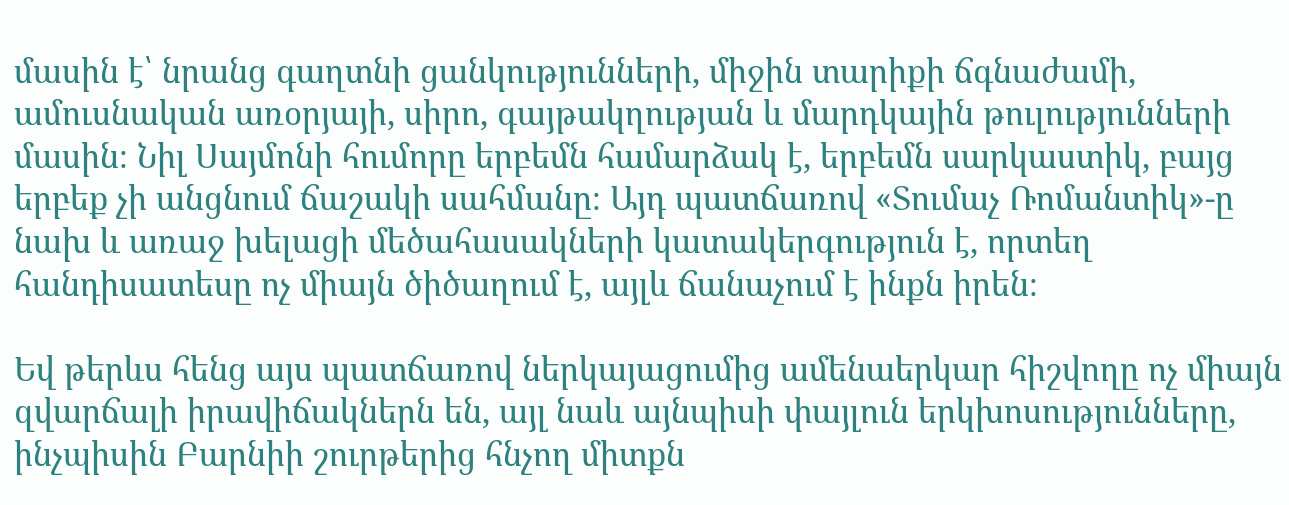մասին է՝ նրանց գաղտնի ցանկությունների, միջին տարիքի ճգնաժամի, ամուսնական առօրյայի, սիրո, գայթակղության և մարդկային թուլությունների մասին։ Նիլ Սայմոնի հումորը երբեմն համարձակ է, երբեմն սարկաստիկ, բայց երբեք չի անցնում ճաշակի սահմանը։ Այդ պատճառով «Տումաչ Ռոմանտիկ»-ը նախ և առաջ խելացի մեծահասակների կատակերգություն է, որտեղ հանդիսատեսը ոչ միայն ծիծաղում է, այլև ճանաչում է ինքն իրեն։

Եվ թերևս հենց այս պատճառով ներկայացումից ամենաերկար հիշվողը ոչ միայն զվարճալի իրավիճակներն են, այլ նաև այնպիսի փայլուն երկխոսությունները, ինչպիսին Բարնիի շուրթերից հնչող միտքն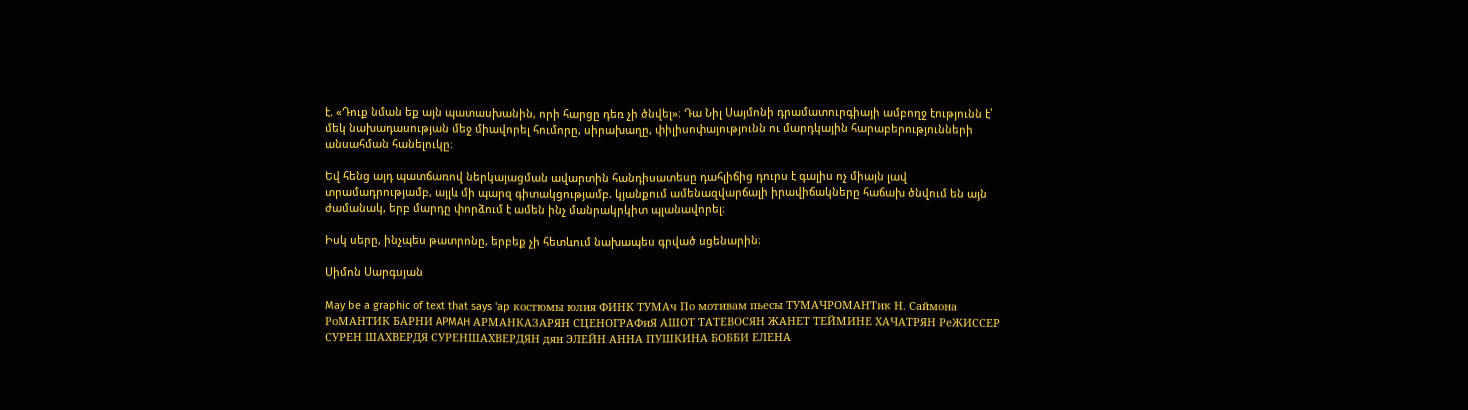է. «Դուք նման եք այն պատասխանին, որի հարցը դեռ չի ծնվել»։ Դա Նիլ Սայմոնի դրամատուրգիայի ամբողջ էությունն է՝ մեկ նախադասության մեջ միավորել հումորը, սիրախաղը, փիլիսոփայությունն ու մարդկային հարաբերությունների անսահման հանելուկը։

Եվ հենց այդ պատճառով ներկայացման ավարտին հանդիսատեսը դահլիճից դուրս է գալիս ոչ միայն լավ տրամադրությամբ, այլև մի պարզ գիտակցությամբ. կյանքում ամենազվարճալի իրավիճակները հաճախ ծնվում են այն ժամանակ, երբ մարդը փորձում է ամեն ինչ մանրակրկիտ պլանավորել։

Իսկ սերը, ինչպես թատրոնը, երբեք չի հետևում նախապես գրված սցենարին։

Սիմոն Սարգսյան

May be a graphic of text that says 'ap костюмы юлия ФИНК ТУМАч По мотивам пьесы ТУМАЧРОМАНТик Н. Саймона РоМАНТИК БАРНИ APMAH АРМАНКАЗАРЯН СЦЕНОГРАФиЯ АШОТ ТАТЕВОСЯН ЖАНЕТ ТЕЙМИНЕ ХАЧАТРЯН РеЖИССЕР СУРЕН ШАХВЕРДЯ СУРЕНШАХВЕРДЯН дян ЭЛЕЙН АННА ПУШКИНА БОББИ ЕЛЕНА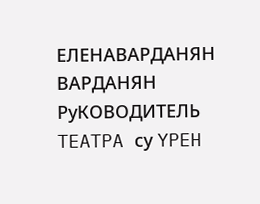ЕЛЕНАВАРДАНЯН ВАРДАНЯН РуКОВОДИТЕЛЬ TEATPA су YPEH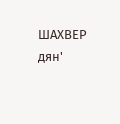ШАХВЕР дян'